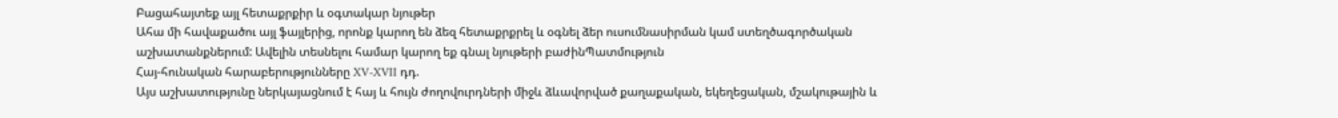Բացահայտեք այլ հետաքրքիր և օգտակար նյութեր
Ահա մի հավաքածու այլ ֆայլերից, որոնք կարող են ձեզ հետաքրքրել և օգնել ձեր ուսումնասիրման կամ ստեղծագործական աշխատանքներում: Ավելին տեսնելու համար կարող եք գնալ նյութերի բաժինՊատմություն
Հայ-հունական հարաբերությունները XV-XVII դդ.
Այս աշխատությունը ներկայացնում է հայ և հույն ժողովուրդների միջև ձևավորված քաղաքական, եկեղեցական, մշակութային և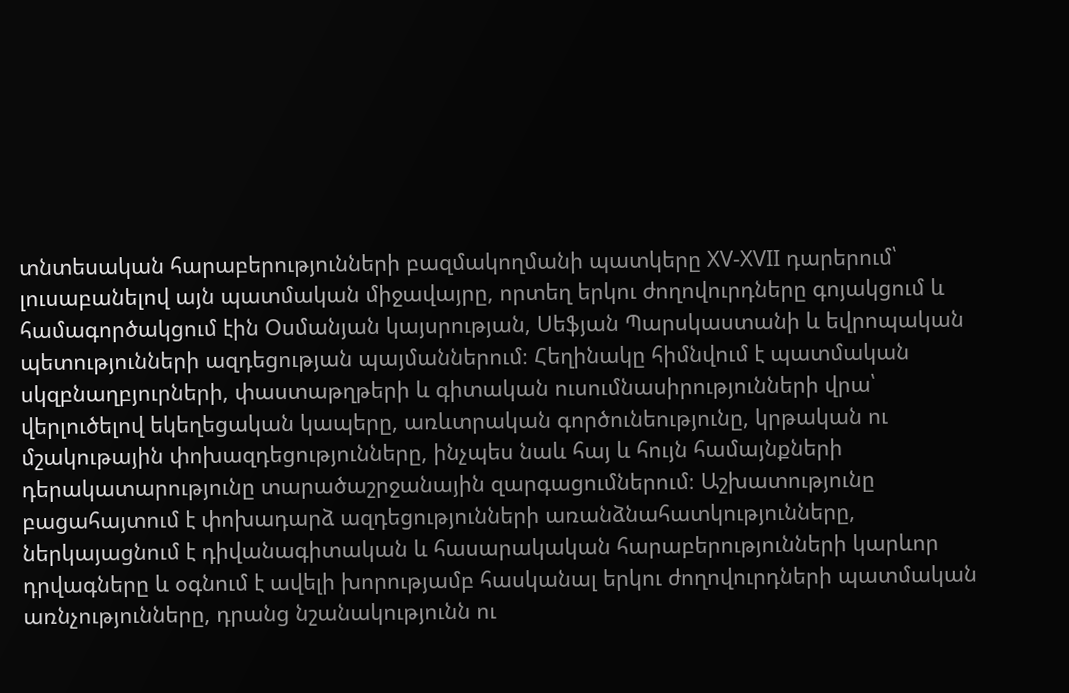տնտեսական հարաբերությունների բազմակողմանի պատկերը XV-XVII դարերում՝ լուսաբանելով այն պատմական միջավայրը, որտեղ երկու ժողովուրդները գոյակցում և համագործակցում էին Օսմանյան կայսրության, Սեֆյան Պարսկաստանի և եվրոպական պետությունների ազդեցության պայմաններում։ Հեղինակը հիմնվում է պատմական սկզբնաղբյուրների, փաստաթղթերի և գիտական ուսումնասիրությունների վրա՝ վերլուծելով եկեղեցական կապերը, առևտրական գործունեությունը, կրթական ու մշակութային փոխազդեցությունները, ինչպես նաև հայ և հույն համայնքների դերակատարությունը տարածաշրջանային զարգացումներում։ Աշխատությունը բացահայտում է փոխադարձ ազդեցությունների առանձնահատկությունները, ներկայացնում է դիվանագիտական և հասարակական հարաբերությունների կարևոր դրվագները և օգնում է ավելի խորությամբ հասկանալ երկու ժողովուրդների պատմական առնչությունները, դրանց նշանակությունն ու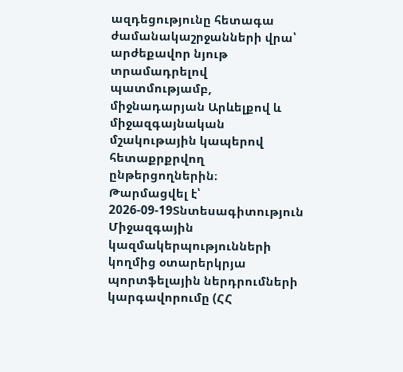ազդեցությունը հետագա ժամանակաշրջանների վրա՝ արժեքավոր նյութ տրամադրելով պատմությամբ, միջնադարյան Արևելքով և միջազգայնական մշակութային կապերով հետաքրքրվող ընթերցողներին։
Թարմացվել է՝ 2026-09-19Տնտեսագիտություն
Միջազգային կազմակերպությունների կողմից օտարերկրյա պորտֆելային ներդրումների կարգավորումը (ՀՀ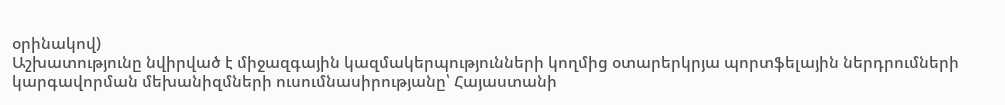օրինակով)
Աշխատությունը նվիրված է միջազգային կազմակերպությունների կողմից օտարերկրյա պորտֆելային ներդրումների կարգավորման մեխանիզմների ուսումնասիրությանը՝ Հայաստանի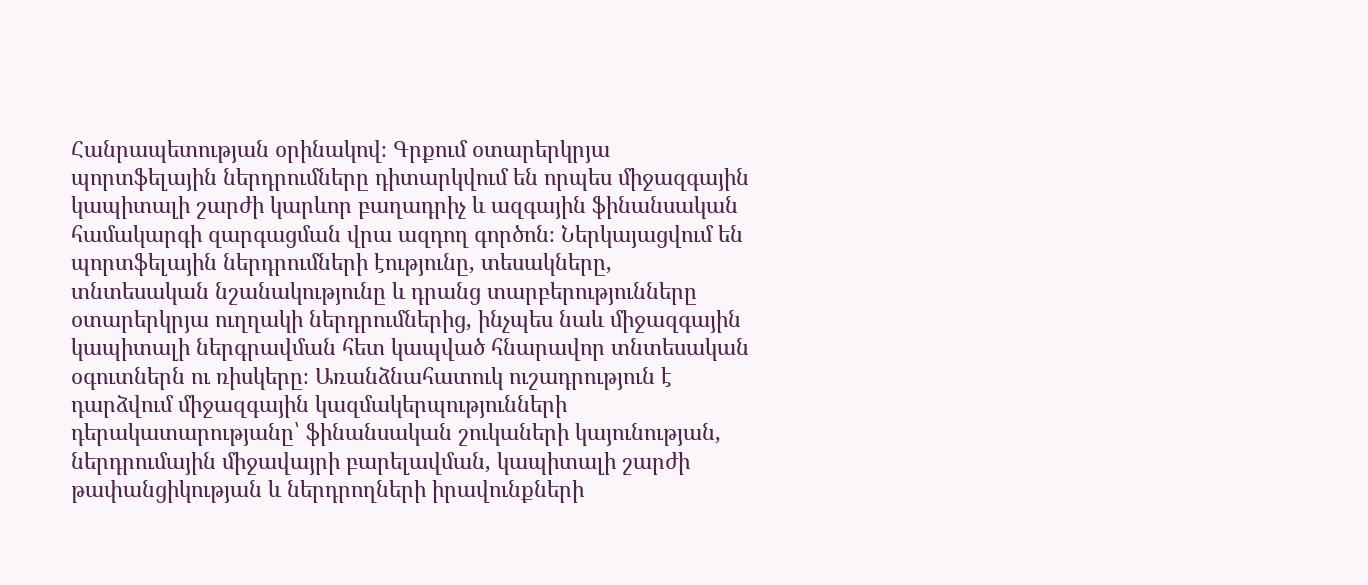Հանրապետության օրինակով։ Գրքում օտարերկրյա պորտֆելային ներդրումները դիտարկվում են որպես միջազգային կապիտալի շարժի կարևոր բաղադրիչ և ազգային ֆինանսական համակարգի զարգացման վրա ազդող գործոն։ Ներկայացվում են պորտֆելային ներդրումների էությունը, տեսակները, տնտեսական նշանակությունը և դրանց տարբերությունները օտարերկրյա ուղղակի ներդրումներից, ինչպես նաև միջազգային կապիտալի ներգրավման հետ կապված հնարավոր տնտեսական օգուտներն ու ռիսկերը։ Առանձնահատուկ ուշադրություն է դարձվում միջազգային կազմակերպությունների դերակատարությանը՝ ֆինանսական շուկաների կայունության, ներդրումային միջավայրի բարելավման, կապիտալի շարժի թափանցիկության և ներդրողների իրավունքների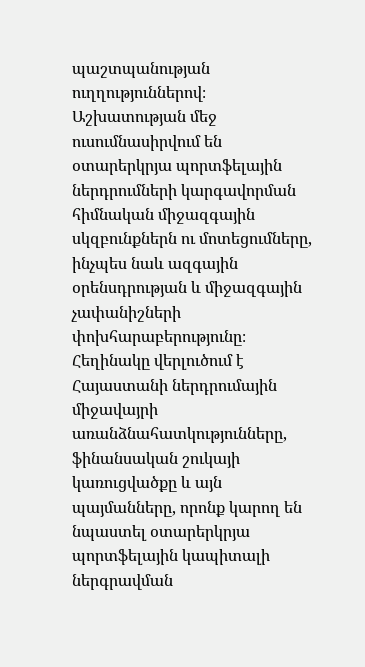պաշտպանության ուղղություններով։ Աշխատության մեջ ուսումնասիրվում են օտարերկրյա պորտֆելային ներդրումների կարգավորման հիմնական միջազգային սկզբունքներն ու մոտեցումները, ինչպես նաև ազգային օրենսդրության և միջազգային չափանիշների փոխհարաբերությունը։ Հեղինակը վերլուծում է Հայաստանի ներդրումային միջավայրի առանձնահատկությունները, ֆինանսական շուկայի կառուցվածքը և այն պայմանները, որոնք կարող են նպաստել օտարերկրյա պորտֆելային կապիտալի ներգրավման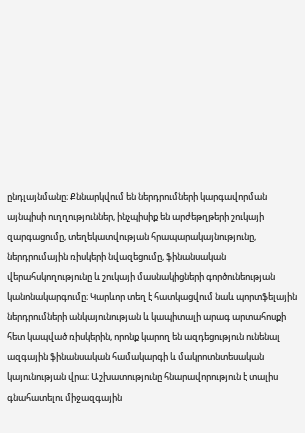ընդլայնմանը։ Քննարկվում են ներդրումների կարգավորման այնպիսի ուղղություններ, ինչպիսիք են արժեթղթերի շուկայի զարգացումը, տեղեկատվության հրապարակայնությունը, ներդրումային ռիսկերի նվազեցումը, ֆինանսական վերահսկողությունը և շուկայի մասնակիցների գործունեության կանոնակարգումը։ Կարևոր տեղ է հատկացվում նաև պորտֆելային ներդրումների անկայունության և կապիտալի արագ արտահոսքի հետ կապված ռիսկերին, որոնք կարող են ազդեցություն ունենալ ազգային ֆինանսական համակարգի և մակրոտնտեսական կայունության վրա։ Աշխատությունը հնարավորություն է տալիս գնահատելու միջազգային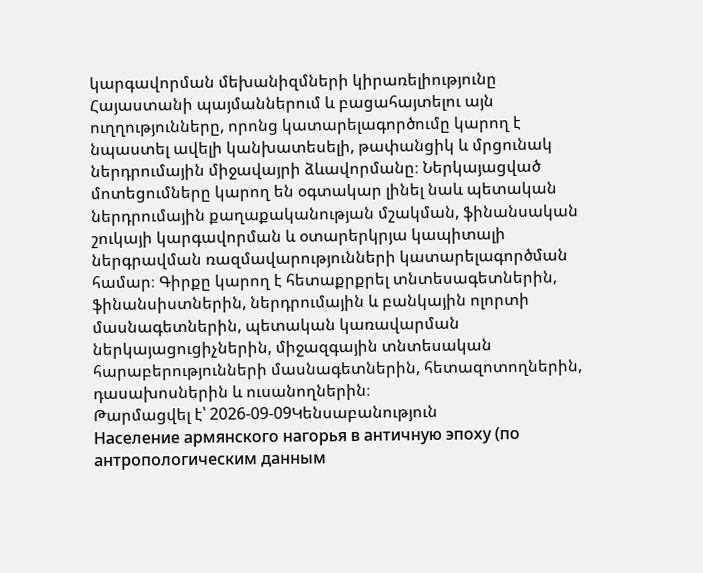կարգավորման մեխանիզմների կիրառելիությունը Հայաստանի պայմաններում և բացահայտելու այն ուղղությունները, որոնց կատարելագործումը կարող է նպաստել ավելի կանխատեսելի, թափանցիկ և մրցունակ ներդրումային միջավայրի ձևավորմանը։ Ներկայացված մոտեցումները կարող են օգտակար լինել նաև պետական ներդրումային քաղաքականության մշակման, ֆինանսական շուկայի կարգավորման և օտարերկրյա կապիտալի ներգրավման ռազմավարությունների կատարելագործման համար։ Գիրքը կարող է հետաքրքրել տնտեսագետներին, ֆինանսիստներին, ներդրումային և բանկային ոլորտի մասնագետներին, պետական կառավարման ներկայացուցիչներին, միջազգային տնտեսական հարաբերությունների մասնագետներին, հետազոտողներին, դասախոսներին և ուսանողներին։
Թարմացվել է՝ 2026-09-09Կենսաբանություն
Население армянского нагорья в античную эпоху (по антропологическим данным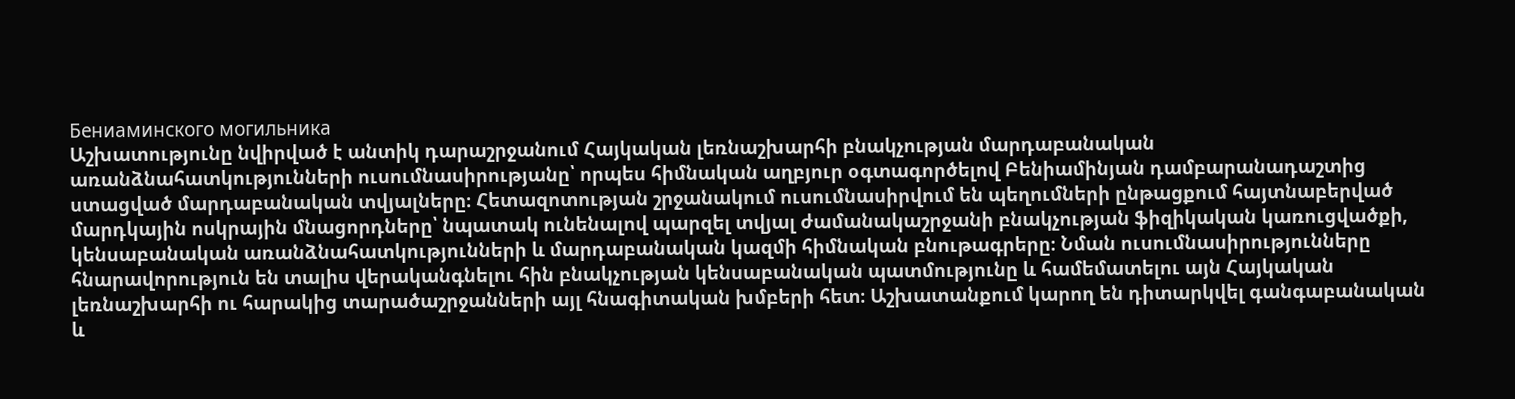Бениаминского могильника
Աշխատությունը նվիրված է անտիկ դարաշրջանում Հայկական լեռնաշխարհի բնակչության մարդաբանական առանձնահատկությունների ուսումնասիրությանը՝ որպես հիմնական աղբյուր օգտագործելով Բենիամինյան դամբարանադաշտից ստացված մարդաբանական տվյալները։ Հետազոտության շրջանակում ուսումնասիրվում են պեղումների ընթացքում հայտնաբերված մարդկային ոսկրային մնացորդները՝ նպատակ ունենալով պարզել տվյալ ժամանակաշրջանի բնակչության ֆիզիկական կառուցվածքի, կենսաբանական առանձնահատկությունների և մարդաբանական կազմի հիմնական բնութագրերը։ Նման ուսումնասիրությունները հնարավորություն են տալիս վերականգնելու հին բնակչության կենսաբանական պատմությունը և համեմատելու այն Հայկական լեռնաշխարհի ու հարակից տարածաշրջանների այլ հնագիտական խմբերի հետ։ Աշխատանքում կարող են դիտարկվել գանգաբանական և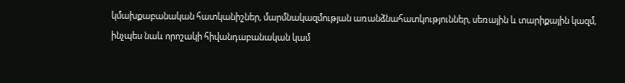կմախքաբանական հատկանիշներ, մարմնակազմության առանձնահատկություններ, սեռային և տարիքային կազմ, ինչպես նաև որոշակի հիվանդաբանական կամ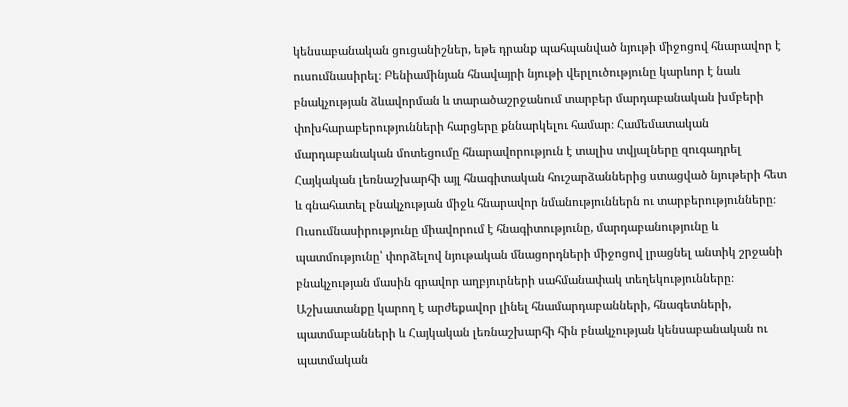կենսաբանական ցուցանիշներ, եթե դրանք պահպանված նյութի միջոցով հնարավոր է ուսումնասիրել։ Բենիամինյան հնավայրի նյութի վերլուծությունը կարևոր է նաև բնակչության ձևավորման և տարածաշրջանում տարբեր մարդաբանական խմբերի փոխհարաբերությունների հարցերը քննարկելու համար։ Համեմատական մարդաբանական մոտեցումը հնարավորություն է տալիս տվյալները զուգադրել Հայկական լեռնաշխարհի այլ հնագիտական հուշարձաններից ստացված նյութերի հետ և գնահատել բնակչության միջև հնարավոր նմանություններն ու տարբերությունները։ Ուսումնասիրությունը միավորում է հնագիտությունը, մարդաբանությունը և պատմությունը՝ փորձելով նյութական մնացորդների միջոցով լրացնել անտիկ շրջանի բնակչության մասին գրավոր աղբյուրների սահմանափակ տեղեկությունները։ Աշխատանքը կարող է արժեքավոր լինել հնամարդաբանների, հնագետների, պատմաբանների և Հայկական լեռնաշխարհի հին բնակչության կենսաբանական ու պատմական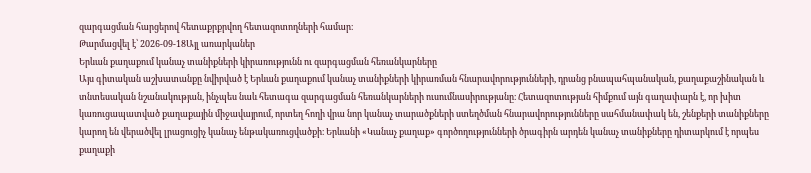զարգացման հարցերով հետաքրքրվող հետազոտողների համար։
Թարմացվել է՝ 2026-09-18Այլ առարկաներ
Երևան քաղաքում կանաչ տանիքների կիրառությունն ու զարգացման հեռանկարները
Այս գիտական աշխատանքը նվիրված է Երևան քաղաքում կանաչ տանիքների կիրառման հնարավորությունների, դրանց բնապահպանական, քաղաքաշինական և տնտեսական նշանակության, ինչպես նաև հետագա զարգացման հեռանկարների ուսումնասիրությանը։ Հետազոտության հիմքում այն գաղափարն է, որ խիտ կառուցապատված քաղաքային միջավայրում, որտեղ հողի վրա նոր կանաչ տարածքների ստեղծման հնարավորությունները սահմանափակ են, շենքերի տանիքները կարող են վերածվել լրացուցիչ կանաչ ենթակառուցվածքի։ Երևանի «Կանաչ քաղաք» գործողությունների ծրագիրն արդեն կանաչ տանիքները դիտարկում է որպես քաղաքի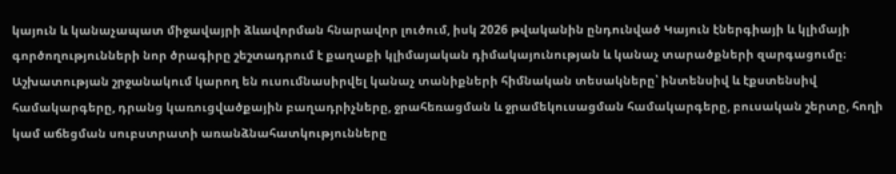կայուն և կանաչապատ միջավայրի ձևավորման հնարավոր լուծում, իսկ 2026 թվականին ընդունված Կայուն էներգիայի և կլիմայի գործողությունների նոր ծրագիրը շեշտադրում է քաղաքի կլիմայական դիմակայունության և կանաչ տարածքների զարգացումը։ Աշխատության շրջանակում կարող են ուսումնասիրվել կանաչ տանիքների հիմնական տեսակները՝ ինտենսիվ և էքստենսիվ համակարգերը, դրանց կառուցվածքային բաղադրիչները, ջրահեռացման և ջրամեկուսացման համակարգերը, բուսական շերտը, հողի կամ աճեցման սուբստրատի առանձնահատկությունները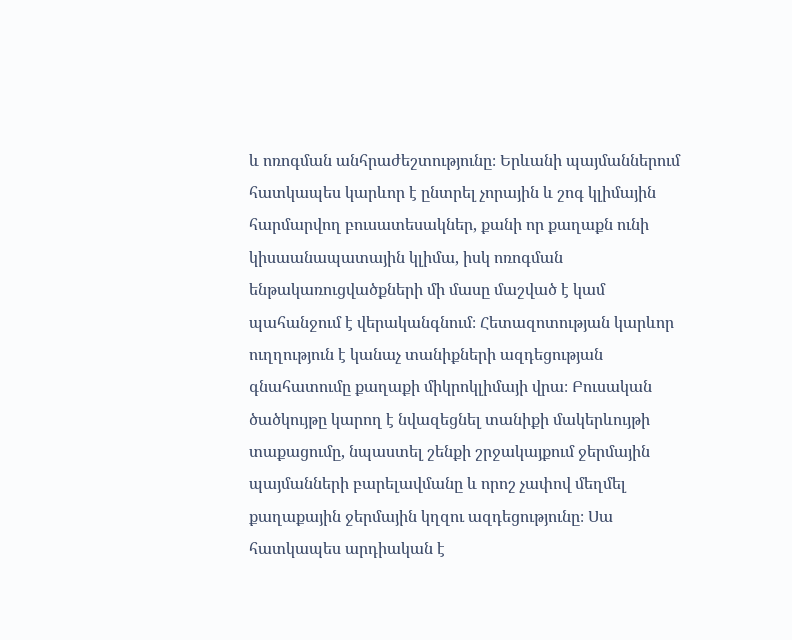և ոռոգման անհրաժեշտությունը։ Երևանի պայմաններում հատկապես կարևոր է ընտրել չորային և շոգ կլիմային հարմարվող բուսատեսակներ, քանի որ քաղաքն ունի կիսաանապատային կլիմա, իսկ ոռոգման ենթակառուցվածքների մի մասը մաշված է կամ պահանջում է վերականգնում։ Հետազոտության կարևոր ուղղություն է կանաչ տանիքների ազդեցության գնահատումը քաղաքի միկրոկլիմայի վրա։ Բուսական ծածկույթը կարող է նվազեցնել տանիքի մակերևույթի տաքացումը, նպաստել շենքի շրջակայքում ջերմային պայմանների բարելավմանը և որոշ չափով մեղմել քաղաքային ջերմային կղզու ազդեցությունը։ Սա հատկապես արդիական է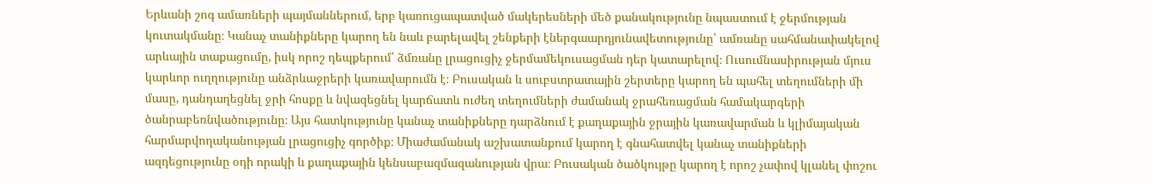Երևանի շոգ ամառների պայմաններում, երբ կառուցապատված մակերեսների մեծ քանակությունը նպաստում է ջերմության կուտակմանը։ Կանաչ տանիքները կարող են նաև բարելավել շենքերի էներգաարդյունավետությունը՝ ամռանը սահմանափակելով արևային տաքացումը, իսկ որոշ դեպքերում՝ ձմռանը լրացուցիչ ջերմամեկուսացման դեր կատարելով։ Ուսումնասիրության մյուս կարևոր ուղղությունը անձրևաջրերի կառավարումն է։ Բուսական և սուբստրատային շերտերը կարող են պահել տեղումների մի մասը, դանդաղեցնել ջրի հոսքը և նվազեցնել կարճատև ուժեղ տեղումների ժամանակ ջրահեռացման համակարգերի ծանրաբեռնվածությունը։ Այս հատկությունը կանաչ տանիքները դարձնում է քաղաքային ջրային կառավարման և կլիմայական հարմարվողականության լրացուցիչ գործիք։ Միաժամանակ աշխատանքում կարող է գնահատվել կանաչ տանիքների ազդեցությունը օդի որակի և քաղաքային կենսաբազմազանության վրա։ Բուսական ծածկույթը կարող է որոշ չափով կլանել փոշու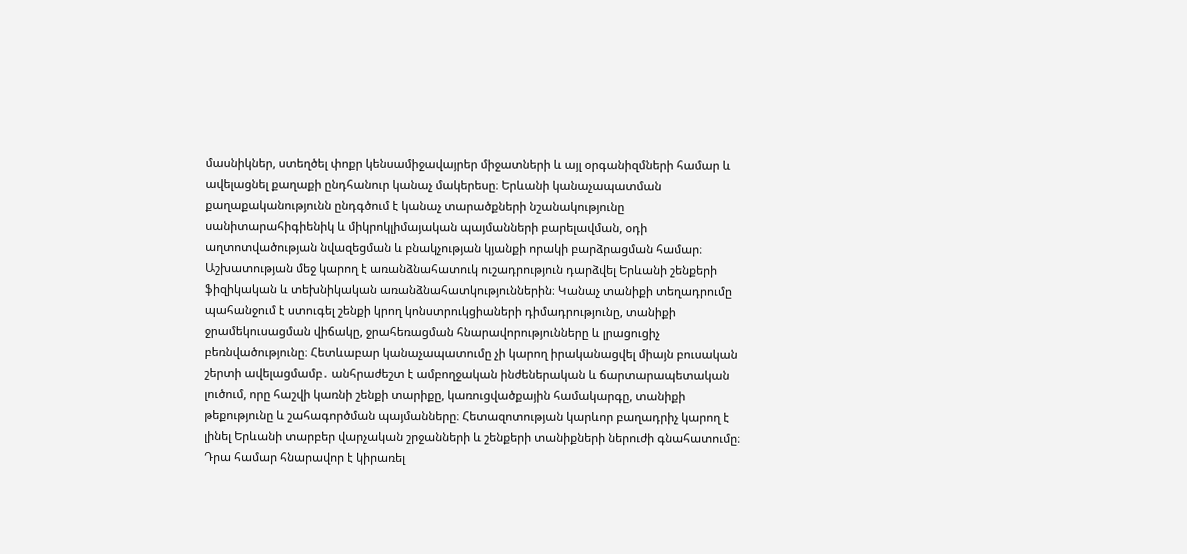մասնիկներ, ստեղծել փոքր կենսամիջավայրեր միջատների և այլ օրգանիզմների համար և ավելացնել քաղաքի ընդհանուր կանաչ մակերեսը։ Երևանի կանաչապատման քաղաքականությունն ընդգծում է կանաչ տարածքների նշանակությունը սանիտարահիգիենիկ և միկրոկլիմայական պայմանների բարելավման, օդի աղտոտվածության նվազեցման և բնակչության կյանքի որակի բարձրացման համար։ Աշխատության մեջ կարող է առանձնահատուկ ուշադրություն դարձվել Երևանի շենքերի ֆիզիկական և տեխնիկական առանձնահատկություններին։ Կանաչ տանիքի տեղադրումը պահանջում է ստուգել շենքի կրող կոնստրուկցիաների դիմադրությունը, տանիքի ջրամեկուսացման վիճակը, ջրահեռացման հնարավորությունները և լրացուցիչ բեռնվածությունը։ Հետևաբար կանաչապատումը չի կարող իրականացվել միայն բուսական շերտի ավելացմամբ․ անհրաժեշտ է ամբողջական ինժեներական և ճարտարապետական լուծում, որը հաշվի կառնի շենքի տարիքը, կառուցվածքային համակարգը, տանիքի թեքությունը և շահագործման պայմանները։ Հետազոտության կարևոր բաղադրիչ կարող է լինել Երևանի տարբեր վարչական շրջանների և շենքերի տանիքների ներուժի գնահատումը։ Դրա համար հնարավոր է կիրառել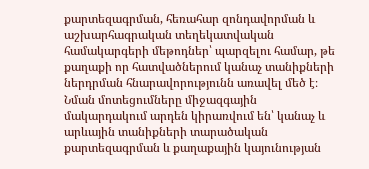քարտեզագրման, հեռահար զոնդավորման և աշխարհագրական տեղեկատվական համակարգերի մեթոդներ՝ պարզելու համար, թե քաղաքի որ հատվածներում կանաչ տանիքների ներդրման հնարավորությունն առավել մեծ է։ Նման մոտեցումները միջազգային մակարդակում արդեն կիրառվում են՝ կանաչ և արևային տանիքների տարածական քարտեզագրման և քաղաքային կայունության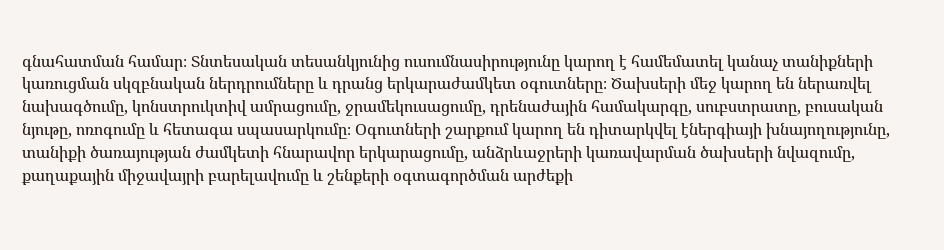գնահատման համար։ Տնտեսական տեսանկյունից ուսումնասիրությունը կարող է համեմատել կանաչ տանիքների կառուցման սկզբնական ներդրումները և դրանց երկարաժամկետ օգուտները։ Ծախսերի մեջ կարող են ներառվել նախագծումը, կոնստրուկտիվ ամրացումը, ջրամեկուսացումը, դրենաժային համակարգը, սուբստրատը, բուսական նյութը, ոռոգումը և հետագա սպասարկումը։ Օգուտների շարքում կարող են դիտարկվել էներգիայի խնայողությունը, տանիքի ծառայության ժամկետի հնարավոր երկարացումը, անձրևաջրերի կառավարման ծախսերի նվազումը, քաղաքային միջավայրի բարելավումը և շենքերի օգտագործման արժեքի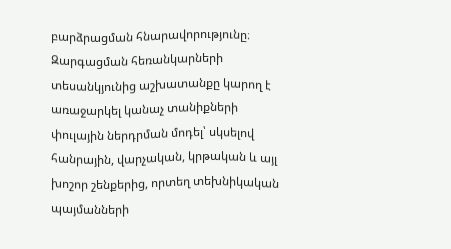բարձրացման հնարավորությունը։ Զարգացման հեռանկարների տեսանկյունից աշխատանքը կարող է առաջարկել կանաչ տանիքների փուլային ներդրման մոդել՝ սկսելով հանրային, վարչական, կրթական և այլ խոշոր շենքերից, որտեղ տեխնիկական պայմանների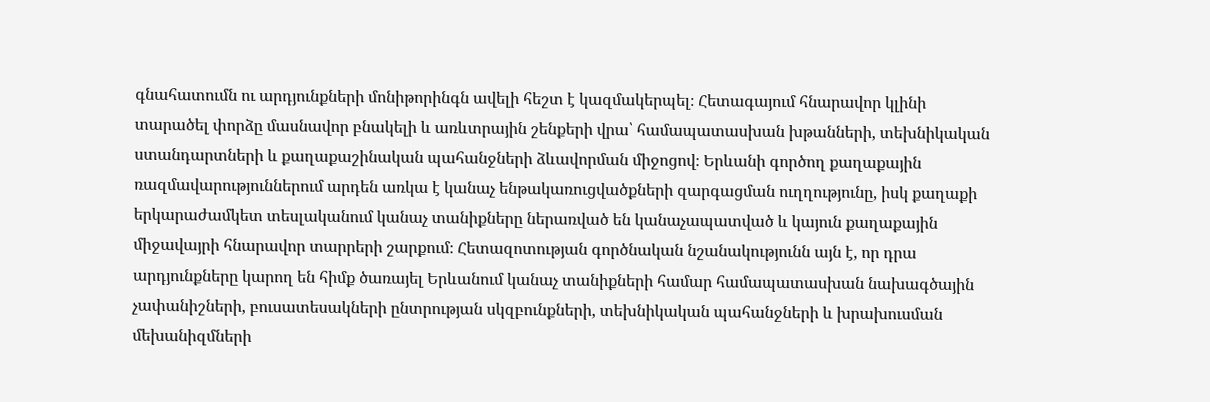գնահատումն ու արդյունքների մոնիթորինգն ավելի հեշտ է կազմակերպել։ Հետագայում հնարավոր կլինի տարածել փորձը մասնավոր բնակելի և առևտրային շենքերի վրա՝ համապատասխան խթանների, տեխնիկական ստանդարտների և քաղաքաշինական պահանջների ձևավորման միջոցով։ Երևանի գործող քաղաքային ռազմավարություններում արդեն առկա է կանաչ ենթակառուցվածքների զարգացման ուղղությունը, իսկ քաղաքի երկարաժամկետ տեսլականում կանաչ տանիքները ներառված են կանաչապատված և կայուն քաղաքային միջավայրի հնարավոր տարրերի շարքում։ Հետազոտության գործնական նշանակությունն այն է, որ դրա արդյունքները կարող են հիմք ծառայել Երևանում կանաչ տանիքների համար համապատասխան նախագծային չափանիշների, բուսատեսակների ընտրության սկզբունքների, տեխնիկական պահանջների և խրախուսման մեխանիզմների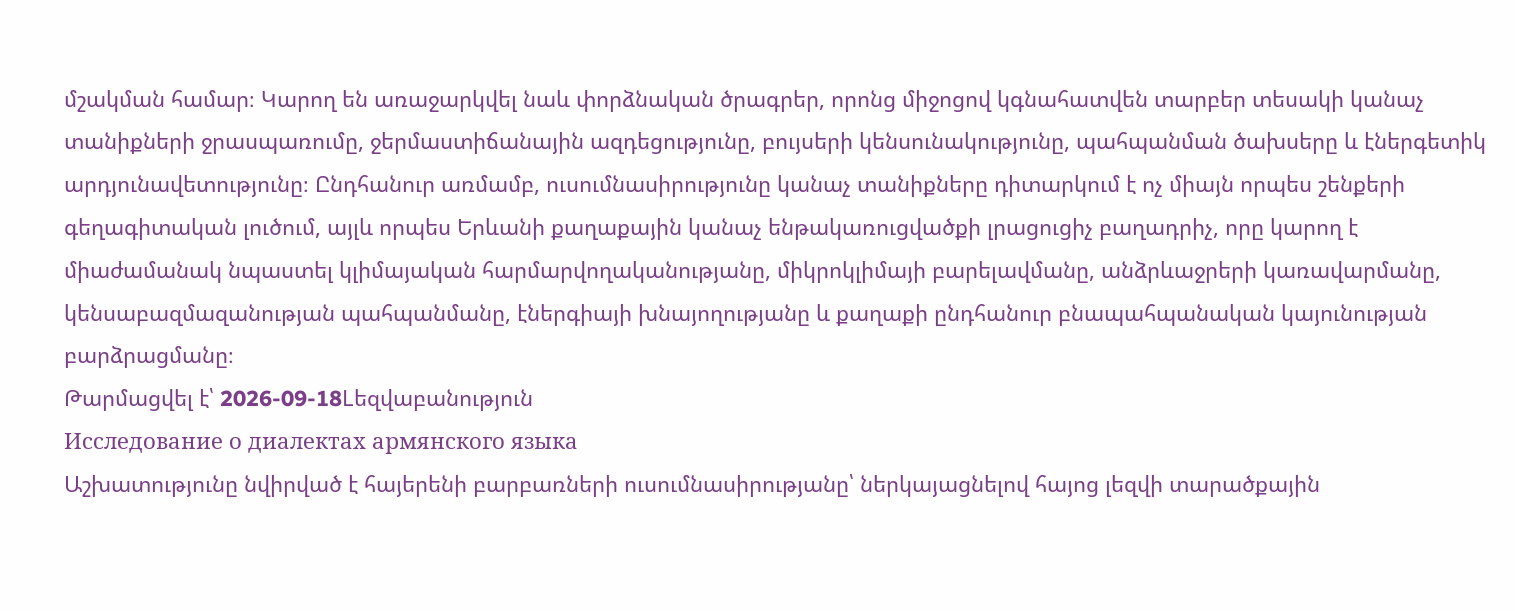մշակման համար։ Կարող են առաջարկվել նաև փորձնական ծրագրեր, որոնց միջոցով կգնահատվեն տարբեր տեսակի կանաչ տանիքների ջրասպառումը, ջերմաստիճանային ազդեցությունը, բույսերի կենսունակությունը, պահպանման ծախսերը և էներգետիկ արդյունավետությունը։ Ընդհանուր առմամբ, ուսումնասիրությունը կանաչ տանիքները դիտարկում է ոչ միայն որպես շենքերի գեղագիտական լուծում, այլև որպես Երևանի քաղաքային կանաչ ենթակառուցվածքի լրացուցիչ բաղադրիչ, որը կարող է միաժամանակ նպաստել կլիմայական հարմարվողականությանը, միկրոկլիմայի բարելավմանը, անձրևաջրերի կառավարմանը, կենսաբազմազանության պահպանմանը, էներգիայի խնայողությանը և քաղաքի ընդհանուր բնապահպանական կայունության բարձրացմանը։
Թարմացվել է՝ 2026-09-18Lեզվաբանություն
Исследование о диалектах армянского языка
Աշխատությունը նվիրված է հայերենի բարբառների ուսումնասիրությանը՝ ներկայացնելով հայոց լեզվի տարածքային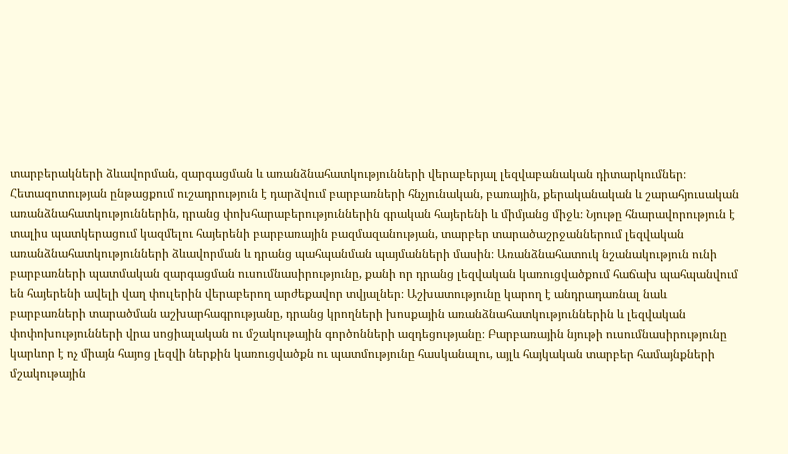տարբերակների ձևավորման, զարգացման և առանձնահատկությունների վերաբերյալ լեզվաբանական դիտարկումներ։ Հետազոտության ընթացքում ուշադրություն է դարձվում բարբառների հնչյունական, բառային, քերականական և շարահյուսական առանձնահատկություններին, դրանց փոխհարաբերություններին գրական հայերենի և միմյանց միջև։ Նյութը հնարավորություն է տալիս պատկերացում կազմելու հայերենի բարբառային բազմազանության, տարբեր տարածաշրջաններում լեզվական առանձնահատկությունների ձևավորման և դրանց պահպանման պայմանների մասին։ Առանձնահատուկ նշանակություն ունի բարբառների պատմական զարգացման ուսումնասիրությունը, քանի որ դրանց լեզվական կառուցվածքում հաճախ պահպանվում են հայերենի ավելի վաղ փուլերին վերաբերող արժեքավոր տվյալներ։ Աշխատությունը կարող է անդրադառնալ նաև բարբառների տարածման աշխարհագրությանը, դրանց կրողների խոսքային առանձնահատկություններին և լեզվական փոփոխությունների վրա սոցիալական ու մշակութային գործոնների ազդեցությանը։ Բարբառային նյութի ուսումնասիրությունը կարևոր է ոչ միայն հայոց լեզվի ներքին կառուցվածքն ու պատմությունը հասկանալու, այլև հայկական տարբեր համայնքների մշակութային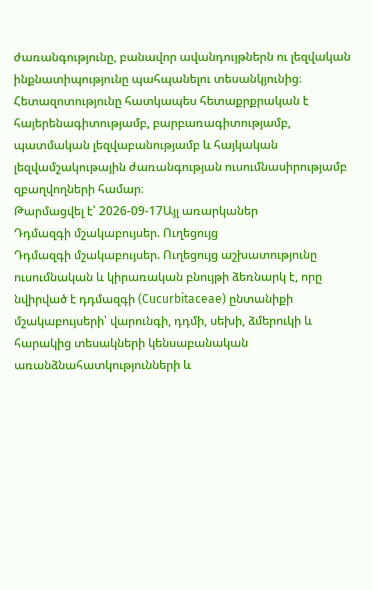ժառանգությունը, բանավոր ավանդույթներն ու լեզվական ինքնատիպությունը պահպանելու տեսանկյունից։ Հետազոտությունը հատկապես հետաքրքրական է հայերենագիտությամբ, բարբառագիտությամբ, պատմական լեզվաբանությամբ և հայկական լեզվամշակութային ժառանգության ուսումնասիրությամբ զբաղվողների համար։
Թարմացվել է՝ 2026-09-17Այլ առարկաներ
Դդմազգի մշակաբույսեր. Ուղեցույց
Դդմազգի մշակաբույսեր. Ուղեցույց աշխատությունը ուսումնական և կիրառական բնույթի ձեռնարկ է, որը նվիրված է դդմազգի (Cucurbitaceae) ընտանիքի մշակաբույսերի՝ վարունգի, դդմի, սեխի, ձմերուկի և հարակից տեսակների կենսաբանական առանձնահատկությունների և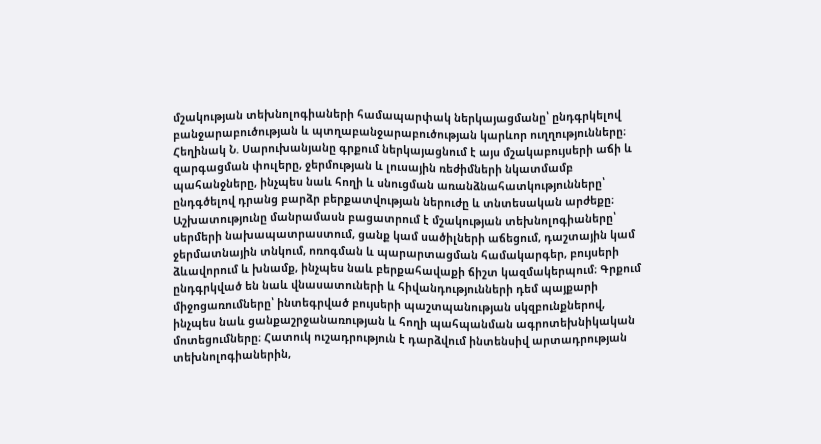մշակության տեխնոլոգիաների համապարփակ ներկայացմանը՝ ընդգրկելով բանջարաբուծության և պտղաբանջարաբուծության կարևոր ուղղությունները։ Հեղինակ Ն. Սարուխանյանը գրքում ներկայացնում է այս մշակաբույսերի աճի և զարգացման փուլերը, ջերմության և լուսային ռեժիմների նկատմամբ պահանջները, ինչպես նաև հողի և սնուցման առանձնահատկությունները՝ ընդգծելով դրանց բարձր բերքատվության ներուժը և տնտեսական արժեքը։ Աշխատությունը մանրամասն բացատրում է մշակության տեխնոլոգիաները՝ սերմերի նախապատրաստում, ցանք կամ սածիլների աճեցում, դաշտային կամ ջերմատնային տնկում, ոռոգման և պարարտացման համակարգեր, բույսերի ձևավորում և խնամք, ինչպես նաև բերքահավաքի ճիշտ կազմակերպում։ Գրքում ընդգրկված են նաև վնասատուների և հիվանդությունների դեմ պայքարի միջոցառումները՝ ինտեգրված բույսերի պաշտպանության սկզբունքներով, ինչպես նաև ցանքաշրջանառության և հողի պահպանման ագրոտեխնիկական մոտեցումները։ Հատուկ ուշադրություն է դարձվում ինտենսիվ արտադրության տեխնոլոգիաներին,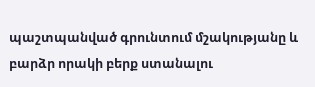պաշտպանված գրունտում մշակությանը և բարձր որակի բերք ստանալու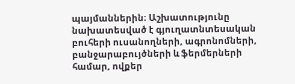պայմաններին։ Աշխատությունը նախատեսված է գյուղատնտեսական բուհերի ուսանողների, ագրոնոմների, բանջարաբույծների և ֆերմերների համար, ովքեր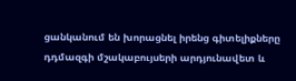ցանկանում են խորացնել իրենց գիտելիքները դդմազգի մշակաբույսերի արդյունավետ և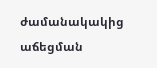ժամանակակից աճեցման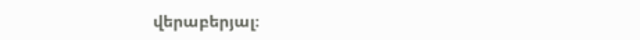վերաբերյալ։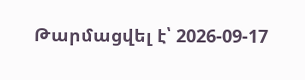Թարմացվել է՝ 2026-09-17